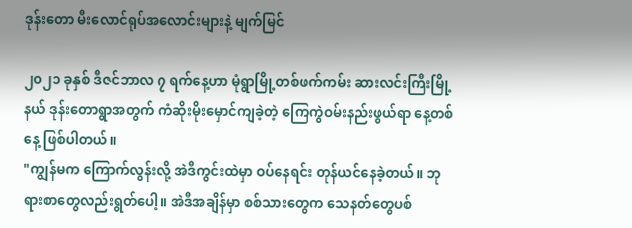ဒုန်းတော မီးလောင်ရုပ်အလောင်းများနဲ့ မျက်မြင်

၂၀၂၁ ခုနှစ် ဒီဇင်ဘာလ ၇ ရက်နေ့ဟာ မုံရွာမြို့တစ်ဖက်ကမ်း ဆားလင်းကြီးမြို့နယ် ဒုန်းတောရွာအတွက် ကံဆိုးမိုးမှောင်ကျခဲ့တဲ့ ကြေကွဲဝမ်းနည်းဖွယ်ရာ နေ့တစ်နေ့ ဖြစ်ပါတယ်။
"ကျွန်မက ကြောက်လွန်းလို့ အဲဒီကွင်းထဲမှာ ဝပ်နေရင်း တုန်ယင်နေခဲ့တယ်။ ဘုရားစာတွေလည်းရွတ်ပေါ့။ အဲဒီအချိန်မှာ စစ်သားတွေက သေနတ်တွေပစ်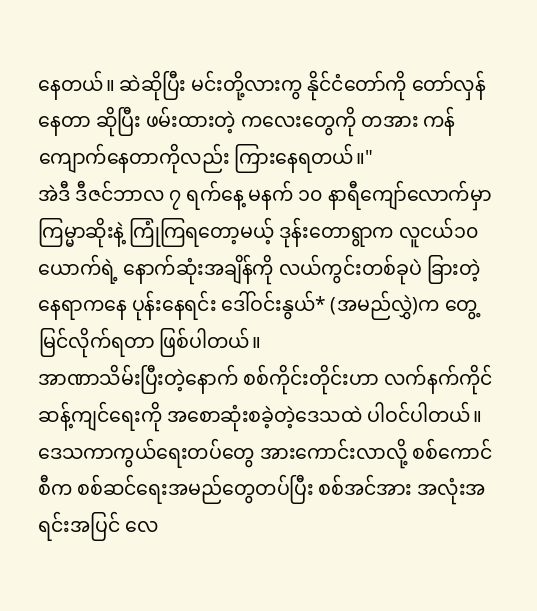နေတယ်။ ဆဲဆိုပြီး မင်းတို့လားကွ နိုင်ငံတော်ကို တော်လှန်နေတာ ဆိုပြီး ဖမ်းထားတဲ့ ကလေးတွေကို တအား ကန်ကျောက်နေတာကိုလည်း ကြားနေရတယ်။"
အဲဒီ ဒီဇင်ဘာလ ၇ ရက်နေ့ မနက် ၁၀ နာရီကျော်လောက်မှာ ကြမ္မာဆိုးနဲ့ ကြုံကြရတော့မယ့် ဒုန်းတောရွာက လူငယ်၁၀ ယောက်ရဲ့ နောက်ဆုံးအချိန်ကို လယ်ကွင်းတစ်ခုပဲ ခြားတဲ့နေရာကနေ ပုန်းနေရင်း ဒေါ်ဝင်းနွယ်* (အမည်လွှဲ)က တွေ့မြင်လိုက်ရတာ ဖြစ်ပါတယ်။
အာဏာသိမ်းပြီးတဲ့နောက် စစ်ကိုင်းတိုင်းဟာ လက်နက်ကိုင်ဆန့်ကျင်ရေးကို အစောဆုံးစခဲ့တဲ့ဒေသထဲ ပါဝင်ပါတယ်။ ဒေသကာကွယ်ရေးတပ်တွေ အားကောင်းလာလို့ စစ်ကောင်စီက စစ်ဆင်ရေးအမည်တွေတပ်ပြီး စစ်အင်အား အလုံးအရင်းအပြင် လေ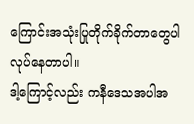ကြောင်းအသုံးပြုတိုက်ခိုက်တာတွေပါ လုပ်နေတာပါ။
ဒါ့ကြောင့်လည်း ကနီဒေသအပါအ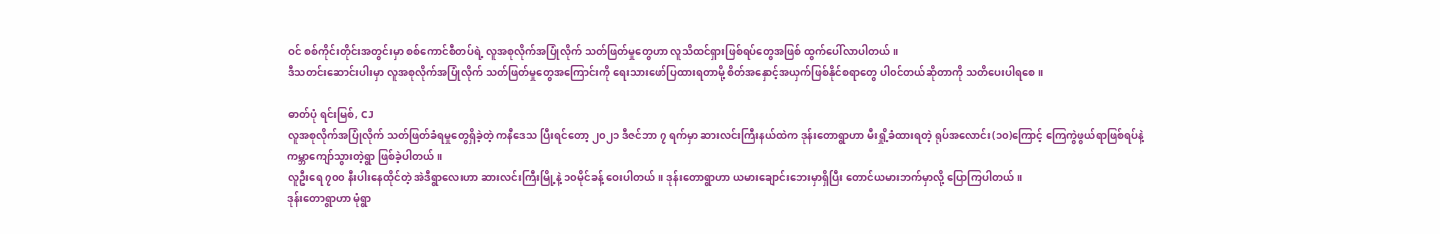ဝင် စစ်ကိုင်းတိုင်းအတွင်းမှာ စစ်ကောင်စီတပ်ရဲ့ လူအစုလိုက်အပြုံလိုက် သတ်ဖြတ်မှုတွေဟာ လူသိထင်ရှားဖြစ်ရပ်တွေအဖြစ် ထွက်ပေါ်လာပါတယ်။
ဒီသတင်းဆောင်းပါးမှာ လူအစုလိုက်အပြုံလိုက် သတ်ဖြတ်မှုတွေအကြောင်းကို ရေးသားဖော်ပြထားရတာမို့ စိတ်အနှောင့်အယှက်ဖြစ်နိုင်စရာတွေ ပါ၀င်တယ်ဆိုတာကို သတိပေးပါရစေ။

ဓာတ်ပုံ ရင်းမြစ်, CJ
လူအစုလိုက်အပြုံလိုက် သတ်ဖြတ်ခံရမှုတွေရှိခဲ့တဲ့ ကနီဒေသ ပြီးရင်တော့ ၂၀၂၁ ဒီဇင်ဘာ ၇ ရက်မှာ ဆားလင်းကြီးနယ်ထဲက ဒုန်းတောရွာဟာ မီးရှို့ခံထားရတဲ့ ရုပ်အလောင်း(၁၀)ကြောင့် ကြေကွဲဖွယ်ရာဖြစ်ရပ်နဲ့ ကမ္ဘာကျော်သွားတဲ့ရွာ ဖြစ်ခဲ့ပါတယ်။
လူဦးရေ ၇၀၀ နီးပါးနေထိုင်တဲ့ အဲဒီရွာလေးဟာ ဆားလင်းကြီးမြို့နဲ့ ၁၀မိုင်ခန့် ဝေးပါတယ်။ ဒုန်းတောရွာဟာ ယမားချောင်းဘေးမှာရှိပြီး တောင်ယမားဘက်မှာလို့ ပြောကြပါတယ်။
ဒုန်းတောရွာဟာ မုံရွာ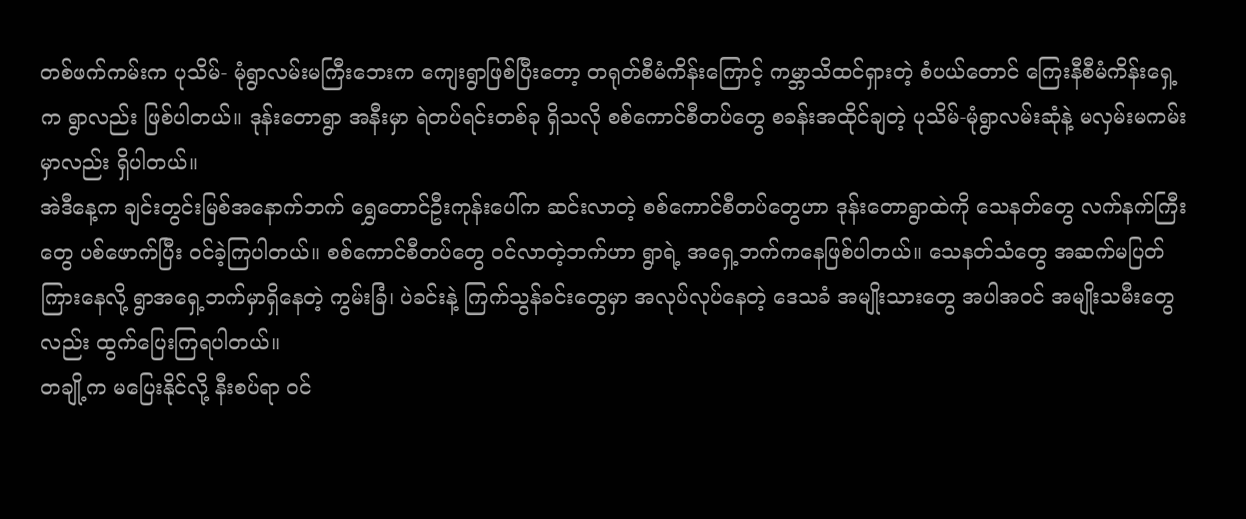တစ်ဖက်ကမ်းက ပုသိမ်- မုံရွာလမ်းမကြီးဘေးက ကျေးရွာဖြစ်ပြီးတော့ တရုတ်စီမံကိန်းကြောင့် ကမ္ဘာသိထင်ရှားတဲ့ စံပယ်တောင် ကြေးနီစီမံကိန်းရှေ့က ရွာလည်း ဖြစ်ပါတယ်။ ဒုန်းတောရွာ အနီးမှာ ရဲတပ်ရင်းတစ်ခု ရှိသလို စစ်ကောင်စီတပ်တွေ စခန်းအထိုင်ချတဲ့ ပုသိမ်-မုံရွာလမ်းဆုံနဲ့ မလှမ်းမကမ်းမှာလည်း ရှိပါတယ်။
အဲဒီနေ့က ချင်းတွင်းမြစ်အနောက်ဘက် ရွှေတောင်ဦးကုန်းပေါ်က ဆင်းလာတဲ့ စစ်ကောင်စီတပ်တွေဟာ ဒုန်းတောရွာထဲကို သေနတ်တွေ လက်နက်ကြီးတွေ ပစ်ဖောက်ပြီး ဝင်ခဲ့ကြပါတယ်။ စစ်ကောင်စီတပ်တွေ ဝင်လာတဲ့ဘက်ဟာ ရွာရဲ့ အရှေ့ဘက်ကနေဖြစ်ပါတယ်။ သေနတ်သံတွေ အဆက်မပြတ်ကြားနေလို့ ရွာအရှေ့ဘက်မှာရှိနေတဲ့ ကွမ်းခြံ၊ ပဲခင်းနဲ့ ကြက်သွန်ခင်းတွေမှာ အလုပ်လုပ်နေတဲ့ ဒေသခံ အမျိုးသားတွေ အပါအဝင် အမျိုးသမီးတွေလည်း ထွက်ပြေးကြရပါတယ်။
တချို့က မပြေးနိုင်လို့ နီးစပ်ရာ ဝင်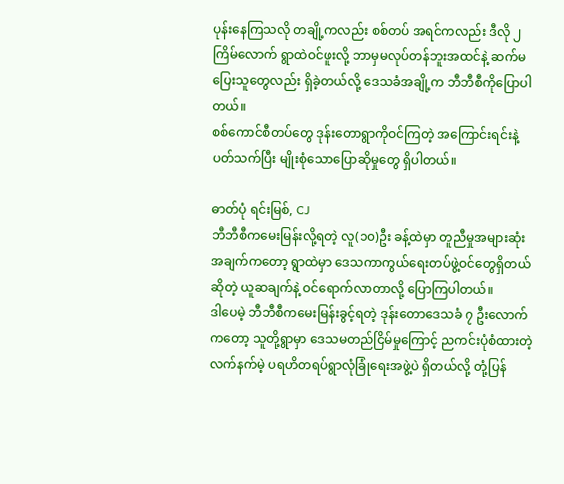ပုန်းနေကြသလို တချို့ကလည်း စစ်တပ် အရင်ကလည်း ဒီလို ၂ကြိမ်လောက် ရွာထဲဝင်ဖူးလို့ ဘာမှမလုပ်တန်ဘူးအထင်နဲ့ ဆက်မပြေးသူတွေလည်း ရှိခဲ့တယ်လို့ ဒေသခံအချို့က ဘီဘီစီကိုပြောပါတယ်။
စစ်ကောင်စီတပ်တွေ ဒုန်းတောရွာကိုဝင်ကြတဲ့ အကြောင်းရင်းနဲ့ပတ်သက်ပြီး မျိုးစုံသောပြောဆိုမှုတွေ ရှိပါတယ်။

ဓာတ်ပုံ ရင်းမြစ်, CJ
ဘီဘီစီကမေးမြန်းလို့ရတဲ့ လူ(၁၀)ဦး ခန့်ထဲမှာ တူညီမှုအများဆုံးအချက်ကတော့ ရွာထဲမှာ ဒေသကာကွယ်ရေးတပ်ဖွဲ့ဝင်တွေရှိတယ်ဆိုတဲ့ ယူဆချက်နဲ့ ဝင်ရောက်လာတာလို့ ပြောကြပါတယ်။
ဒါပေမဲ့ ဘီဘီစီကမေးမြန်းခွင့်ရတဲ့ ဒုန်းတောဒေသခံ ၇ ဦးလောက်ကတော့ သူတို့ရွာမှာ ဒေသမတည်ငြိမ်မှုကြောင့် ညကင်းပုံစံထားတဲ့ လက်နက်မဲ့ ပရဟိတရပ်ရွာလုံခြုံရေးအဖွဲ့ပဲ ရှိတယ်လို့ တုံ့ပြန်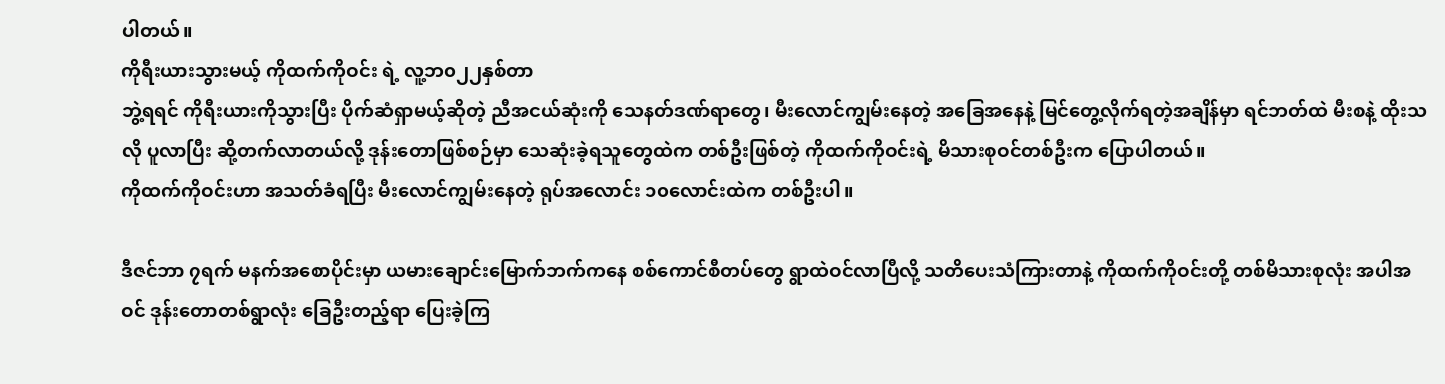ပါတယ်။
ကိုရီးယားသွားမယ့် ကိုထက်ကိုဝင်း ရဲ့ လူ့ဘ၀၂၂နှစ်တာ
ဘွဲ့ရရင် ကိုရီးယားကိုသွားပြီး ပိုက်ဆံရှာမယ့်ဆိုတဲ့ ညီအငယ်ဆုံးကို သေနတ်ဒဏ်ရာတွေ၊ မီးလောင်ကျွမ်းနေတဲ့ အခြေအနေနဲ့ မြင်တွေ့လိုက်ရတဲ့အချိန်မှာ ရင်ဘတ်ထဲ မီးစနဲ့ ထိုးသလို ပူလာပြီး ဆို့တက်လာတယ်လို့ ဒုန်းတောဖြစ်စဉ်မှာ သေဆုံးခဲ့ရသူတွေထဲက တစ်ဦးဖြစ်တဲ့ ကိုထက်ကိုဝင်းရဲ့ မိသားစုဝင်တစ်ဦးက ပြောပါတယ်။
ကိုထက်ကိုဝင်းဟာ အသတ်ခံရပြီး မီးလောင်ကျွမ်းနေတဲ့ ရုပ်အလောင်း ၁၀လောင်းထဲက တစ်ဦးပါ။

ဒီဇင်ဘာ ၇ရက် မနက်အစောပိုင်းမှာ ယမားချောင်းမြောက်ဘက်ကနေ စစ်ကောင်စီတပ်တွေ ရွာထဲဝင်လာပြီလို့ သတိပေးသံကြားတာနဲ့ ကိုထက်ကိုဝင်းတို့ တစ်မိသားစုလုံး အပါအဝင် ဒုန်းတောတစ်ရွာလုံး ခြေဦးတည့်ရာ ပြေးခဲ့ကြ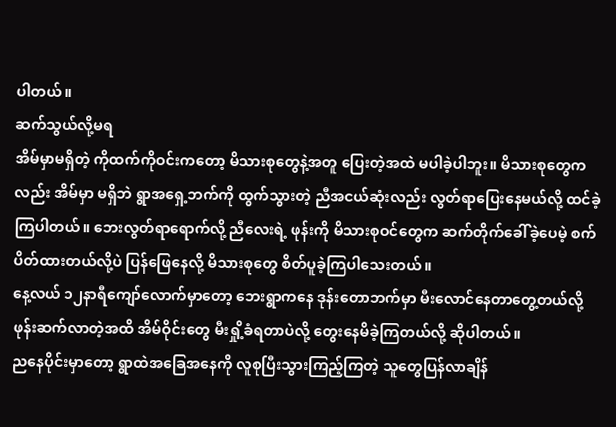ပါတယ်။
ဆက်သွယ်လို့မရ
အိမ်မှာမရှိတဲ့ ကိုထက်ကိုဝင်းကတော့ မိသားစုတွေနဲ့အတူ ပြေးတဲ့အထဲ မပါခဲ့ပါဘူး။ မိသားစုတွေကလည်း အိမ်မှာ မရှိဘဲ ရွာအရှေ့ဘက်ကို ထွက်သွားတဲ့ ညီအငယ်ဆုံးလည်း လွတ်ရာပြေးနေမယ်လို့ ထင်ခဲ့ကြပါတယ်။ ဘေးလွတ်ရာရောက်လို့ ညီလေးရဲ့ ဖုန်းကို မိသားစုဝင်တွေက ဆက်တိုက်ခေါ်ခဲ့ပေမဲ့ စက်ပိတ်ထားတယ်လို့ပဲ ပြန်ဖြေနေလို့ မိသားစုတွေ စိတ်ပူခဲ့ကြပါသေးတယ်။
နေ့လယ် ၁၂နာရီကျော်လောက်မှာတော့ ဘေးရွာကနေ ဒုန်းတောဘက်မှာ မီးလောင်နေတာတွေ့တယ်လို့ ဖုန်းဆက်လာတဲ့အထိ အိမ်ဝိုင်းတွေ မီးရှို့ခံရတာပဲလို့ တွေးနေမိခဲ့ကြတယ်လို့ ဆိုပါတယ်။
ညနေပိုင်းမှာတော့ ရွာထဲအခြေအနေကို လူစုပြီးသွားကြည့်ကြတဲ့ သူတွေပြန်လာချိန်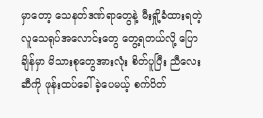မှာတော့ သေနတ်ဒဏ်ရာတွေနဲ့ မီးရှို့ခံထားရတဲ့ လူသေရုပ်အလောင်းတွေ တွေ့ရတယ်လို့ ပြောချိန်မှာ မိသားစုတွေအားလုံး စိတ်ပူပြီး ညီလေးဆီကို ဖုန်းထပ်ခေါ်ခဲ့ပေမယ့် စက်ပိတ်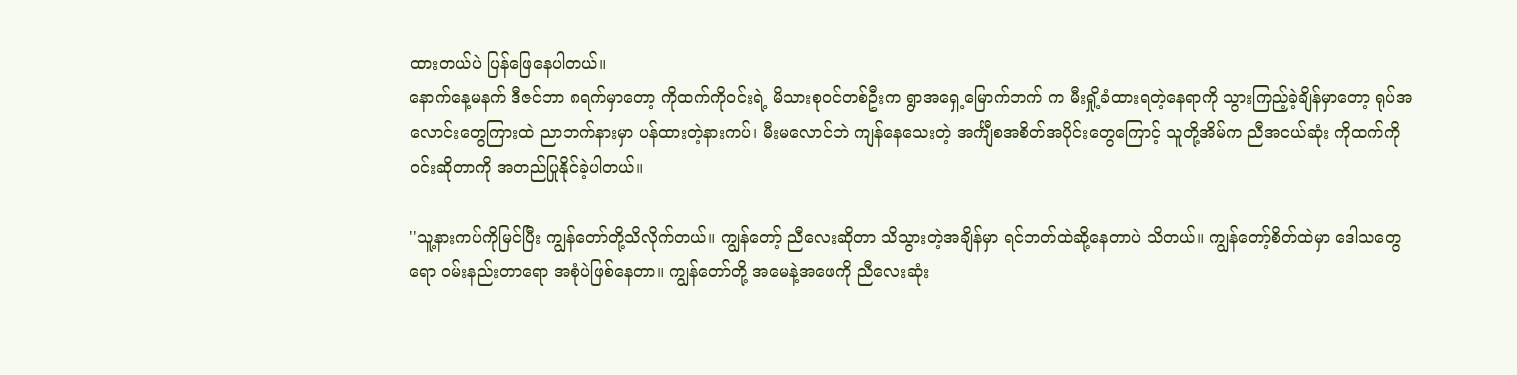ထားတယ်ပဲ ပြန်ဖြေနေပါတယ်။
နောက်နေ့မနက် ဒီဇင်ဘာ ၈ရက်မှာတော့ ကိုထက်ကိုဝင်းရဲ့ မိသားစုဝင်တစ်ဦးက ရွာအရှေ့မြောက်ဘက် က မီးရှို့ခံထားရတဲ့နေရာကို သွားကြည့်ခဲ့ချိန်မှာတော့ ရုပ်အလောင်းတွေကြားထဲ ညာဘက်နားမှာ ပန်ထားတဲ့နားကပ်၊ မီးမလောင်ဘဲ ကျန်နေသေးတဲ့ အင်္ကျီစအစိတ်အပိုင်းတွေကြောင့် သူတို့အိမ်က ညီအငယ်ဆုံး ကိုထက်ကိုဝင်းဆိုတာကို အတည်ပြုနိုင်ခဲ့ပါတယ်။

''သူ့နားကပ်ကိုမြင်ပြီး ကျွန်တော်တို့သိလိုက်တယ်။ ကျွန်တော့် ညီလေးဆိုတာ သိသွားတဲ့အချိန်မှာ ရင်ဘတ်ထဲဆို့နေတာပဲ သိတယ်။ ကျွန်တော့်စိတ်ထဲမှာ ဒေါသတွေရော ဝမ်းနည်းတာရော အစုံပဲဖြစ်နေတာ။ ကျွန်တော်တို့ အမေနဲ့အဖေကို ညီလေးဆုံး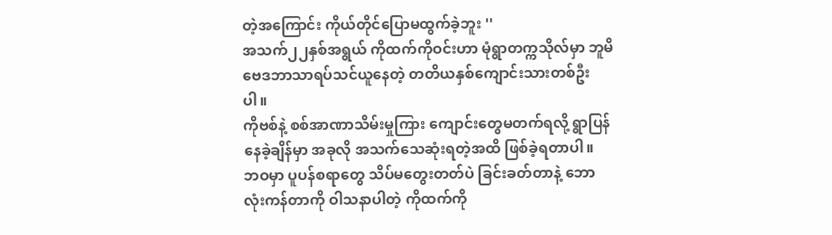တဲ့အကြောင်း ကိုယ်တိုင်ပြောမထွက်ခဲ့ဘူး ''
အသက်၂၂နှစ်အရွယ် ကိုထက်ကိုဝင်းဟာ မုံရွာတက္ကသိုလ်မှာ ဘူမိဗေဒဘာသာရပ်သင်ယူနေတဲ့ တတိယနှစ်ကျောင်းသားတစ်ဦးပါ။
ကိုဗစ်နဲ့ စစ်အာဏာသိမ်းမှုကြား ကျောင်းတွေမတက်ရလို့ ရွာပြန်နေခဲ့ချိန်မှာ အခုလို အသက်သေဆုံးရတဲ့အထိ ဖြစ်ခဲ့ရတာပါ။
ဘဝမှာ ပူပန်စရာတွေ သိပ်မတွေးတတ်ပဲ ခြင်းခတ်တာနဲ့ ဘောလုံးကန်တာကို ဝါသနာပါတဲ့ ကိုထက်ကို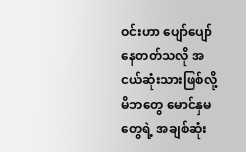ဝင်းဟာ ပျော်ပျော်နေတတ်သလို အငယ်ဆုံးသားဖြစ်လို့ မိဘတွေ မောင်နှမတွေရဲ့ အချစ်ဆုံး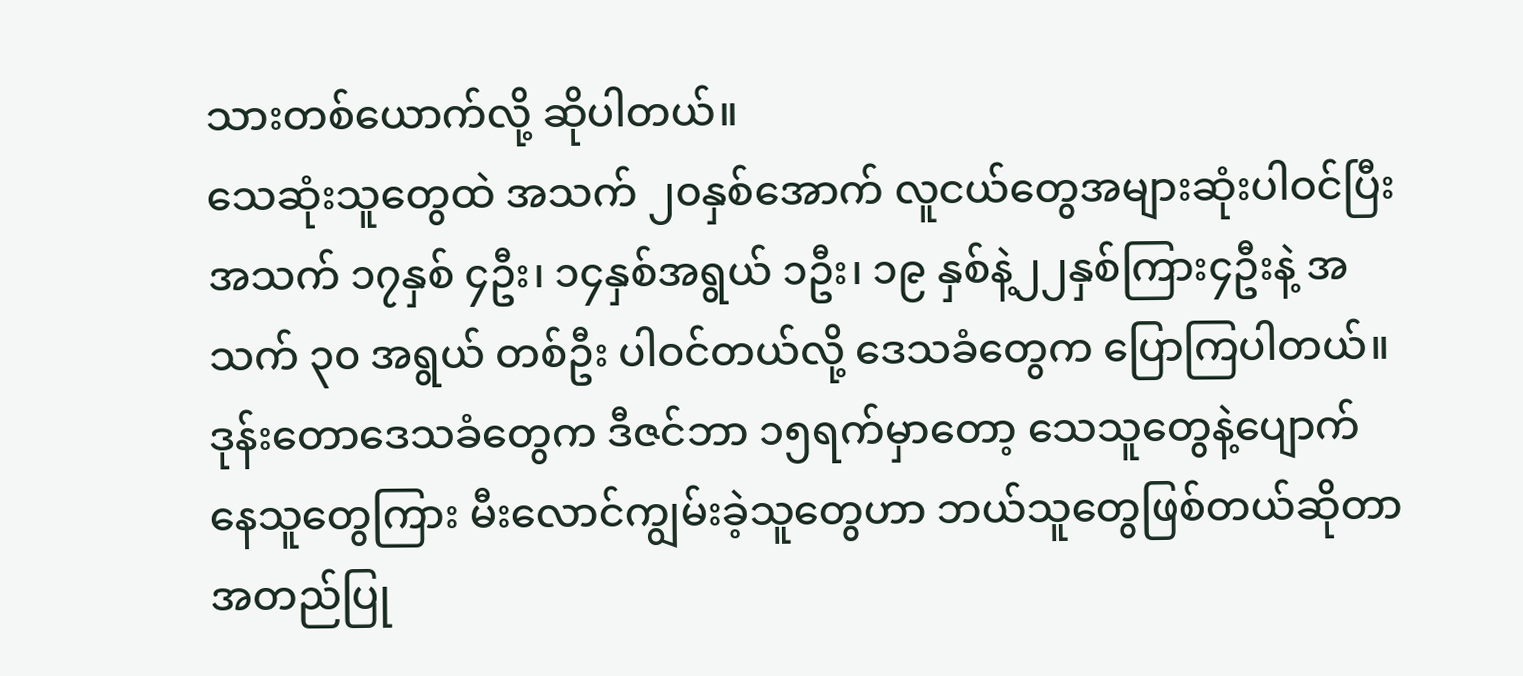သားတစ်ယောက်လို့ ဆိုပါတယ်။
သေဆုံးသူတွေထဲ အသက် ၂၀နှစ်အောက် လူငယ်တွေအများဆုံးပါဝင်ပြီး အသက် ၁၇နှစ် ၄ဦး၊ ၁၄နှစ်အရွယ် ၁ဦး၊ ၁၉ နှစ်နဲ့၂၂နှစ်ကြား၄ဦးနဲ့ အသက် ၃၀ အရွယ် တစ်ဦး ပါဝင်တယ်လို့ ဒေသခံတွေက ပြောကြပါတယ်။
ဒုန်းတောဒေသခံတွေက ဒီဇင်ဘာ ၁၅ရက်မှာတော့ သေသူတွေနဲ့ပျောက်နေသူတွေကြား မီးလောင်ကျွမ်းခဲ့သူတွေဟာ ဘယ်သူတွေဖြစ်တယ်ဆိုတာ အတည်ပြု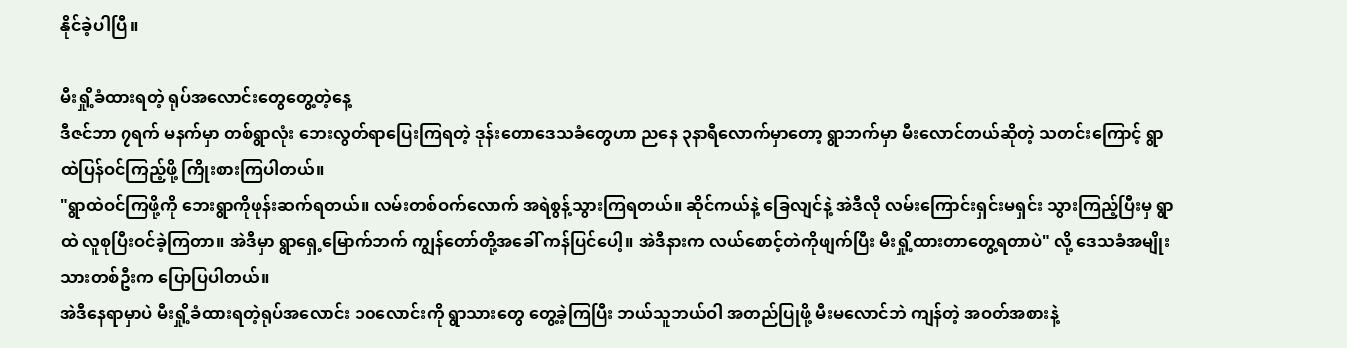နိုင်ခဲ့ပါပြီ။

မီးရှို့ခံထားရတဲ့ ရုပ်အလောင်းတွေတွေ့တဲ့နေ့
ဒီဇင်ဘာ ၇ရက် မနက်မှာ တစ်ရွာလုံး ဘေးလွတ်ရာပြေးကြရတဲ့ ဒုန်းတောဒေသခံတွေဟာ ညနေ ၃နာရီလောက်မှာတော့ ရွာဘက်မှာ မီးလောင်တယ်ဆိုတဲ့ သတင်းကြောင့် ရွာထဲပြန်ဝင်ကြည့်ဖို့ ကြိုးစားကြပါတယ်။
"ရွာထဲဝင်ကြဖို့ကို ဘေးရွာကိုဖုန်းဆက်ရတယ်။ လမ်းတစ်ဝက်လောက် အရဲစွန့်သွားကြရတယ်။ ဆိုင်ကယ်နဲ့ ခြေလျင်နဲ့ အဲဒီလို လမ်းကြောင်းရှင်းမရှင်း သွားကြည့်ပြီးမှ ရွာထဲ လူစုပြီးဝင်ခဲ့ကြတာ။ အဲဒီမှာ ရွာရှေ့မြောက်ဘက် ကျွန်တော်တို့အခေါ် ကန်ပြင်ပေါ့။ အဲဒီနားက လယ်စောင့်တဲကိုဖျက်ပြီး မီးရှို့ထားတာတွေ့ရတာပဲ" လို့ ဒေသခံအမျိုးသားတစ်ဦးက ပြောပြပါတယ်။
အဲဒီနေရာမှာပဲ မီးရှို့ခံထားရတဲ့ရုပ်အလောင်း ၁၀လောင်းကို ရွာသားတွေ တွေ့ခဲ့ကြပြီး ဘယ်သူဘယ်ဝါ အတည်ပြုဖို့ မီးမလောင်ဘဲ ကျန်တဲ့ အဝတ်အစားနဲ့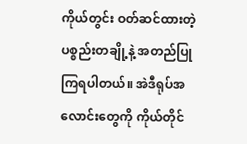ကိုယ်တွင်း ဝတ်ဆင်ထားတဲ့ ပစ္စည်းတချို့နဲ့ အတည်ပြုကြရပါတယ်။ အဲဒီရုပ်အလောင်းတွေကို ကိုယ်တိုင်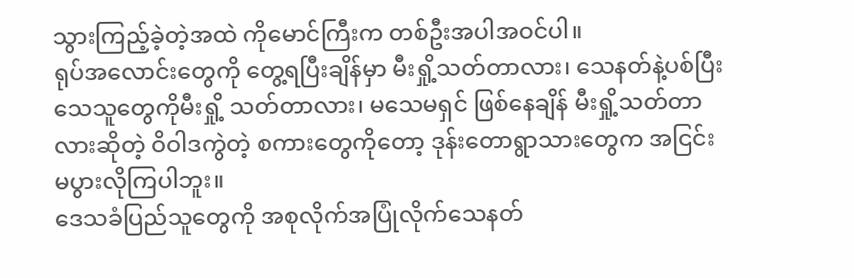သွားကြည့်ခဲ့တဲ့အထဲ ကိုမောင်ကြီးက တစ်ဦးအပါအဝင်ပါ။
ရုပ်အလောင်းတွေကို တွေ့ရပြီးချိန်မှာ မီးရှို့သတ်တာလား၊ သေနတ်နဲ့ပစ်ပြီးသေသူတွေကိုမီးရှို့ သတ်တာလား၊ မသေမရှင် ဖြစ်နေချိန် မီးရှို့သတ်တာလားဆိုတဲ့ ဝိဝါဒကွဲတဲ့ စကားတွေကိုတော့ ဒုန်းတောရွာသားတွေက အငြင်းမပွားလိုကြပါဘူး။
ဒေသခံပြည်သူတွေကို အစုလိုက်အပြုံလိုက်သေနတ်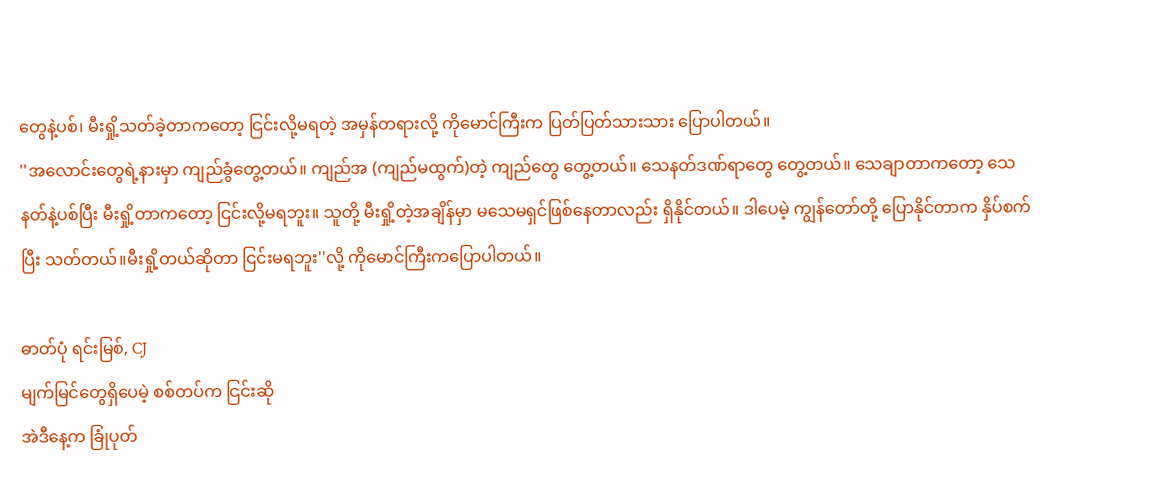တွေနဲ့ပစ်၊ မီးရှို့သတ်ခဲ့တာကတော့ ငြင်းလို့မရတဲ့ အမှန်တရားလို့ ကိုမောင်ကြီးက ပြတ်ပြတ်သားသား ပြောပါတယ်။
''အလောင်းတွေရဲ့နားမှာ ကျည်ခွံတွေ့တယ်။ ကျည်အ (ကျည်မထွက်)တဲ့ ကျည်တွေ တွေ့တယ်။ သေနတ်ဒဏ်ရာတွေ တွေ့တယ်။ သေချာတာကတော့ သေနတ်နဲ့ပစ်ပြီး မီးရှို့တာကတော့ ငြင်းလို့မရဘူး။ သူတို့ မီးရှို့တဲ့အချိန်မှာ မသေမရှင်ဖြစ်နေတာလည်း ရှိနိုင်တယ်။ ဒါပေမဲ့ ကျွန်တော်တို့ ပြောနိုင်တာက နှိပ်စက်ပြီး သတ်တယ်။မီးရှို့တယ်ဆိုတာ ငြင်းမရဘူး''လို့ ကိုမောင်ကြီးကပြောပါတယ်။

ဓာတ်ပုံ ရင်းမြစ်, CJ
မျက်မြင်တွေရှိပေမဲ့ စစ်တပ်က ငြင်းဆို
အဲဒီနေ့က ခြုံပုတ်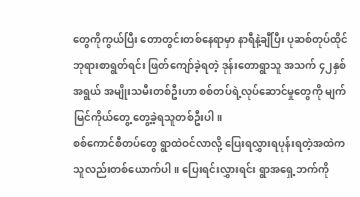တွေကိုကွယ်ပြီး တောတွင်းတစ်နေရာမှာ နာရီနဲ့ချီပြီး ပုဆစ်တုပ်ထိုင် ဘုရားစာရွတ်ရင်း ဖြတ်ကျော်ခဲ့ရတဲ့ ဒုန်းတောရွာသူ အသက် ၄၂နှစ်အရွယ် အမျိုးသမီးတစ်ဦးဟာ စစ်တပ်ရဲ့လုပ်ဆောင်မှုတွေကို မျက်မြင်ကိုယ်တွေ့ တွေ့ခဲ့ရသူတစ်ဦးပါ။
စစ်ကောင်စီတပ်တွေ ရွာထဲဝင်လာလို့ ပြေးရလွှားရပုန်းရတဲ့အထဲက သူလည်းတစ်ယောက်ပါ။ ပြေးရင်းလွှားရင်း ရွာအရှေ့ဘက်ကို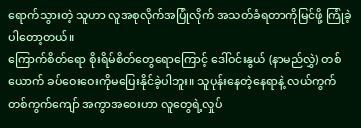ရောက်သွားတဲ့ သူဟာ လူအစုလိုက်အပြုံလိုက် အသတ်ခံရတာကိုမြင်ဖို့ ကြုံခဲ့ပါတော့တယ်။
ကြောက်စိတ်ရော စိုးရိမ်စိတ်တွေရောကြောင့် ဒေါ်ဝင်းနွယ် (နာမည်လွှဲ) တစ်ယောက် ခပ်ဝေးဝေးကိုမပြေးနိုင်ခဲ့ပါဘူး။ သူပုန်းနေတဲ့နေရာနဲ့ လယ်ကွက်တစ်ကွက်ကျော် အကွာအဝေးဟာ လူတွေရဲ့လှုပ်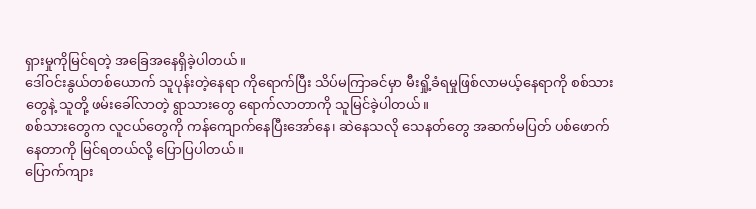ရှားမှုကိုမြင်ရတဲ့ အခြေအနေရှိခဲ့ပါတယ်။
ဒေါ်ဝင်းနွယ်တစ်ယောက် သူပုန်းတဲ့နေရာ ကိုရောက်ပြီး သိပ်မကြာခင်မှာ မီးရှို့ခံရမှုဖြစ်လာမယ့်နေရာကို စစ်သားတွေနဲ့ သူတို့ ဖမ်းခေါ်လာတဲ့ ရွာသားတွေ ရောက်လာတာကို သူမြင်ခဲ့ပါတယ်။
စစ်သားတွေက လူငယ်တွေကို ကန်ကျောက်နေပြီးအော်နေ၊ ဆဲနေသလို သေနတ်တွေ အဆက်မပြတ် ပစ်ဖောက်နေတာကို မြင်ရတယ်လို့ ပြောပြပါတယ်။
ပြောက်ကျား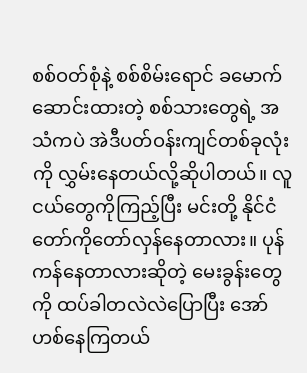စစ်ဝတ်စုံနဲ့ စစ်စိမ်းရောင် ခမောက်ဆောင်းထားတဲ့ စစ်သားတွေရဲ့ အသံကပဲ အဲဒီပတ်ဝန်းကျင်တစ်ခုလုံးကို လွှမ်းနေတယ်လို့ဆိုပါတယ်။ လူငယ်တွေကိုကြည့်ပြီး မင်းတို့ နိုင်ငံတော်ကိုတော်လှန်နေတာလား။ ပုန်ကန်နေတာလားဆိုတဲ့ မေးခွန်းတွေကို ထပ်ခါတလဲလဲပြောပြီး အော်ဟစ်နေကြတယ်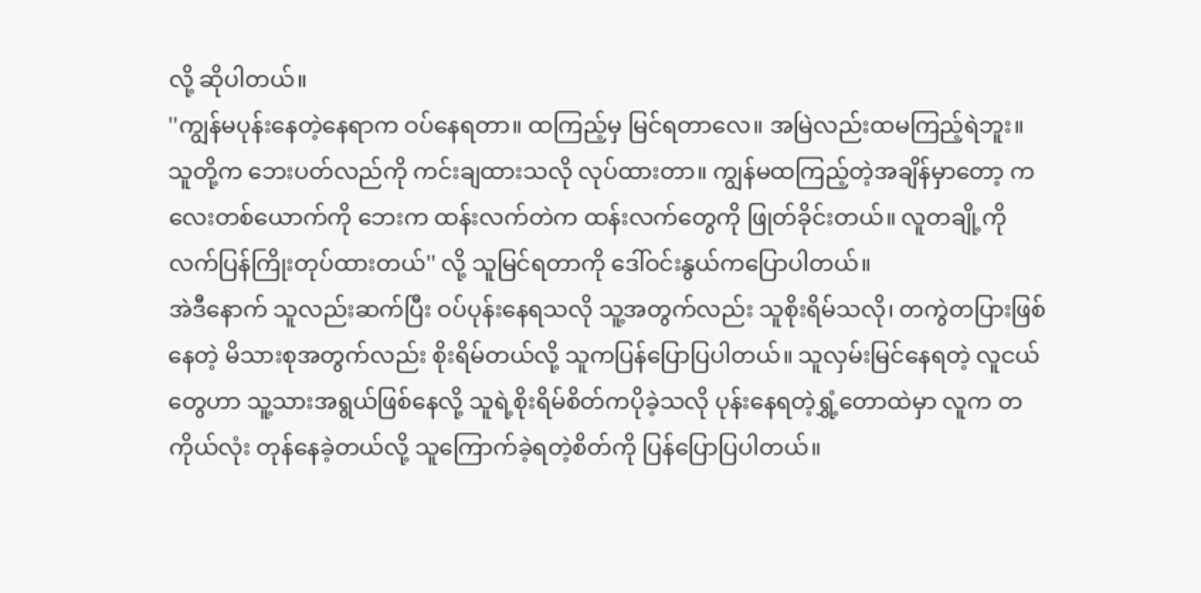လို့ ဆိုပါတယ်။
''ကျွန်မပုန်းနေတဲ့နေရာက ဝပ်နေရတာ။ ထကြည့်မှ မြင်ရတာလေ။ အမြဲလည်းထမကြည့်ရဲဘူး။ သူတို့က ဘေးပတ်လည်ကို ကင်းချထားသလို လုပ်ထားတာ။ ကျွန်မထကြည့်တဲ့အချိန်မှာတော့ ကလေးတစ်ယောက်ကို ဘေးက ထန်းလက်တဲက ထန်းလက်တွေကို ဖြုတ်ခိုင်းတယ်။ လူတချို့ကို လက်ပြန်ကြိုးတုပ်ထားတယ်'' လို့ သူမြင်ရတာကို ဒေါ်ဝင်းနွယ်ကပြောပါတယ်။
အဲဒီနောက် သူလည်းဆက်ပြီး ဝပ်ပုန်းနေရသလို သူ့အတွက်လည်း သူစိုးရိမ်သလို၊ တကွဲတပြားဖြစ်နေတဲ့ မိသားစုအတွက်လည်း စိုးရိမ်တယ်လို့ သူကပြန်ပြောပြပါတယ်။ သူလှမ်းမြင်နေရတဲ့ လူငယ်တွေဟာ သူ့သားအရွယ်ဖြစ်နေလို့ သူရဲ့စိုးရိမ်စိတ်ကပိုခဲ့သလို ပုန်းနေရတဲ့ရွှံ့တောထဲမှာ လူက တကိုယ်လုံး တုန်နေခဲ့တယ်လို့ သူကြောက်ခဲ့ရတဲ့စိတ်ကို ပြန်ပြောပြပါတယ်။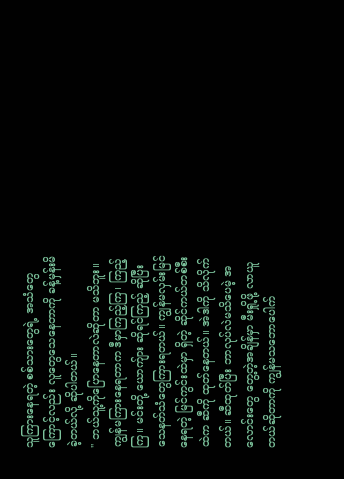သူကြားနေရတဲ့ စစ်သားတွေရဲ့ အသံတွေကြောင့်လည်း လူတွေသေနေတာကို ခန့်မှန်းမိခဲ့တယ်လို့ ဆိုပါတယ်။
'' ဘယ်သူ့ကိုပြောနေတာလဲဆိုတာ မသိဘူး။ ကျွန်မကြားနေရတာက ဒီမှာကြည့်ကြ၊ ကြည့်ကြ။ မင်းတို့ ယောကျ်ား ဆိုရင်ကြည့် ဆိုပြီး သေနတ်သံတွေကြားရတယ်။ ကျွန်မလှမ်းမြင်နေရတဲ့ မြင်ကွင်းထဲမှာ ရှိတဲ့ ဆိုင်ကယ်တစ်စီးထဲက ဆီကို ထုတ်နေတယ်။ အဲဒါကို သိလိုက်တယ်။ ဆီထုတ်ပြီး ဘာလုပ်လဲမသိပေမဲ့ အလောင်းတွေ တွေ့တဲ့အချိန်မှာ မီးရှို့ဖို့ လာယူတယ်ဆိုတာကို ကျွန်မသဘောပေါက်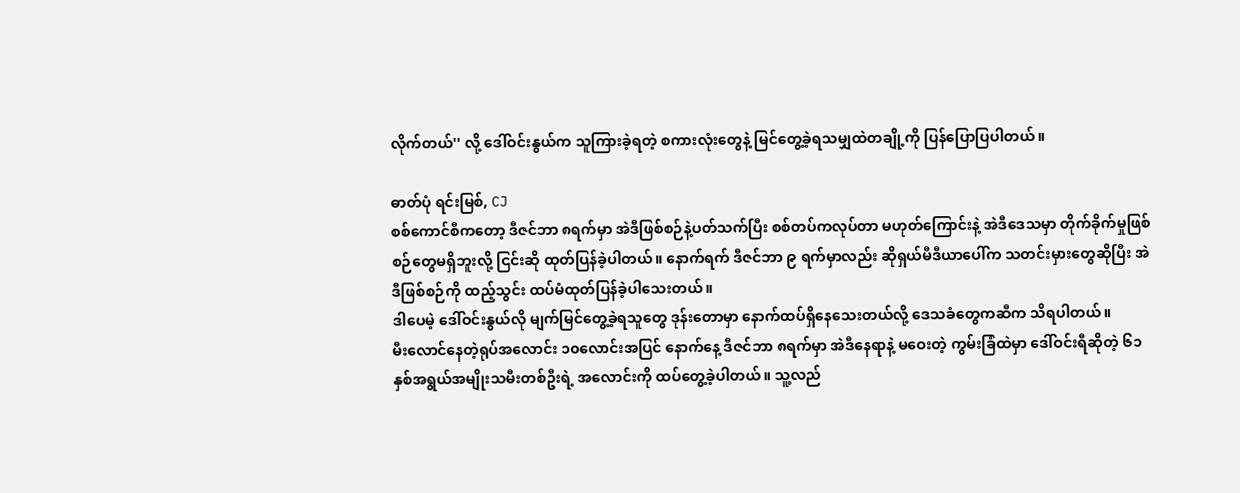လိုက်တယ်'' လို့ ဒေါ်ဝင်းနွယ်က သူကြားခဲ့ရတဲ့ စကားလုံးတွေနဲ့ မြင်တွေ့ခဲ့ရသမျှထဲတချို့ကို ပြန်ပြောပြပါတယ်။

ဓာတ်ပုံ ရင်းမြစ်, CJ
စစ်ကောင်စီကတော့ ဒီဇင်ဘာ ၈ရက်မှာ အဲဒီဖြစ်စဉ်နဲ့ပတ်သက်ပြီး စစ်တပ်ကလုပ်တာ မဟုတ်ကြောင်းနဲ့ အဲဒီဒေသမှာ တိုက်ခိုက်မှုဖြစ်စဉ်တွေမရှိဘူးလို့ ငြင်းဆို ထုတ်ပြန်ခဲ့ပါတယ်။ နောက်ရက် ဒီဇင်ဘာ ၉ ရက်မှာလည်း ဆိုရှယ်မီဒီယာပေါ်က သတင်းမှားတွေဆိုပြီး အဲဒီဖြစ်စဉ်ကို ထည့်သွင်း ထပ်မံထုတ်ပြန်ခဲ့ပါသေးတယ်။
ဒါပေမဲ့ ဒေါ်ဝင်းနွယ်လို မျက်မြင်တွေ့ခဲ့ရသူတွေ ဒုန်းတောမှာ နောက်ထပ်ရှိနေသေးတယ်လို့ ဒေသခံတွေကဆီက သိရပါတယ်။
မီးလောင်နေတဲ့ရုပ်အလောင်း ၁၀လောင်းအပြင် နောက်နေ့ ဒီဇင်ဘာ ၈ရက်မှာ အဲဒီနေရာနဲ့ မဝေးတဲ့ ကွမ်းခြံထဲမှာ ဒေါ်ဝင်းရီဆိုတဲ့ ၆၁နှစ်အရွယ်အမျိုးသမီးတစ်ဦးရဲ့ အလောင်းကို ထပ်တွေ့ခဲ့ပါတယ်။ သူ့လည်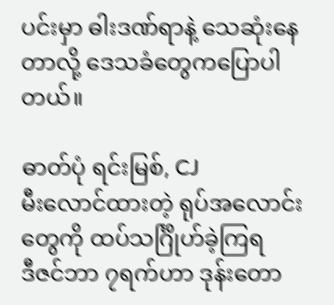ပင်းမှာ ဓါးဒဏ်ရာနဲ့ သေဆုံးနေတာလို့ ဒေသခံတွေကပြောပါတယ်။

ဓာတ်ပုံ ရင်းမြစ်, CJ
မီးလောင်ထားတဲ့ ရုပ်အလောင်းတွေကို ထပ်သင်္ဂြိုဟ်ခဲ့ကြရ
ဒီဇင်ဘာ ၇ရက်ဟာ ဒုန်းတော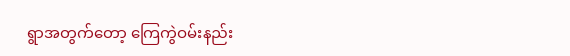ရွာအတွက်တော့ ကြေကွဲဝမ်းနည်း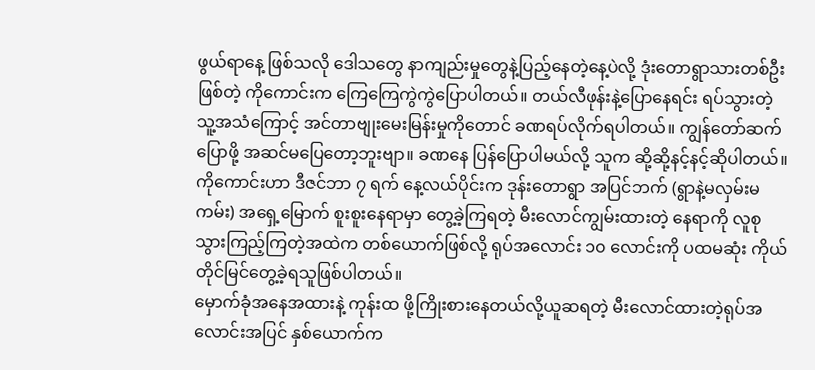ဖွယ်ရာနေ့ ဖြစ်သလို ဒေါသတွေ နာကျည်းမှုတွေနဲ့ပြည့်နေတဲ့နေ့ပဲလို့ ဒုံးတောရွာသားတစ်ဦးဖြစ်တဲ့ ကိုကောင်းက ကြေကြေကွဲကွဲပြောပါတယ်။ တယ်လီဖုန်းနဲ့ပြောနေရင်း ရပ်သွားတဲ့ သူ့အသံကြောင့် အင်တာဗျုးမေးမြန်းမှုကိုတောင် ခဏရပ်လိုက်ရပါတယ်။ ကျွန်တော်ဆက်ပြောဖို့ အဆင်မပြေတော့ဘူးဗျာ။ ခဏနေ ပြန်ပြောပါမယ်လို့ သူက ဆို့ဆို့နင့်နင့်ဆိုပါတယ်။
ကိုကောင်းဟာ ဒီဇင်ဘာ ၇ ရက် နေ့လယ်ပိုင်းက ဒုန်းတောရွာ အပြင်ဘက် (ရွာနဲ့မလှမ်းမကမ်း) အရှေ့မြောက် စူးစူးနေရာမှာ တွေ့ခဲ့ကြရတဲ့ မီးလောင်ကျွမ်းထားတဲ့ နေရာကို လူစုသွားကြည့်ကြတဲ့အထဲက တစ်ယောက်ဖြစ်လို့ ရုပ်အလောင်း ၁၀ လောင်းကို ပထမဆုံး ကိုယ်တိုင်မြင်တွေ့ခဲ့ရသူဖြစ်ပါတယ်။
မှောက်ခုံအနေအထားနဲ့ ကုန်းထ ဖို့ကြိုးစားနေတယ်လို့ယူဆရတဲ့ မီးလောင်ထားတဲ့ရုပ်အလောင်းအပြင် နှစ်ယောက်က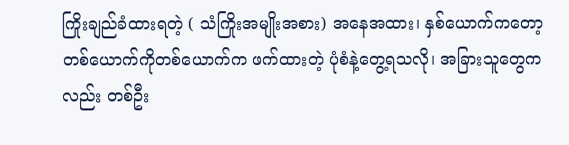ကြိုးချည်ခံထားရတဲ့ ( သံကြိုးအမျိုးအစား) အနေအထား၊ နှစ်ယောက်ကတော့ တစ်ယောက်ကိုတစ်ယောက်က ဖက်ထားတဲ့ ပုံစံနဲ့တွေ့ရသလို၊ အခြားသူတွေကလည်း တစ်ဦး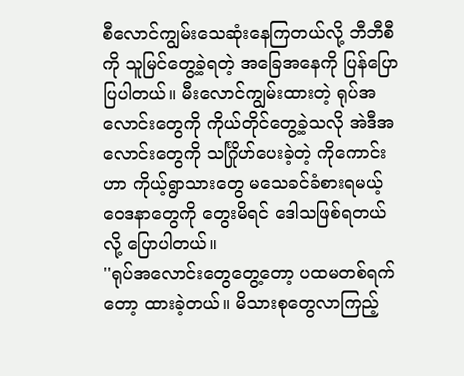စီလောင်ကျွမ်းသေဆုံးနေကြတယ်လို့ ဘီဘီစီကို သူမြင်တွေ့ခဲ့ရတဲ့ အခြေအနေကို ပြန်ပြောပြပါတယ်။ မီးလောင်ကျွမ်းထားတဲ့ ရုပ်အလောင်းတွေကို ကိုယ်တိုင်တွေ့ခဲ့သလို အဲဒီအလောင်းတွေကို သင်္ဂြိုဟ်ပေးခဲ့တဲ့ ကိုကောင်းဟာ ကိုယ့်ရွာသားတွေ မသေခင်ခံစားရမယ့် ဝေဒနာတွေကို တွေးမိရင် ဒေါသဖြစ်ရတယ်လို့ ပြောပါတယ်။
''ရုပ်အလောင်းတွေတွေ့တော့ ပထမတစ်ရက်တော့ ထားခဲ့တယ်။ မိသားစုတွေလာကြည့်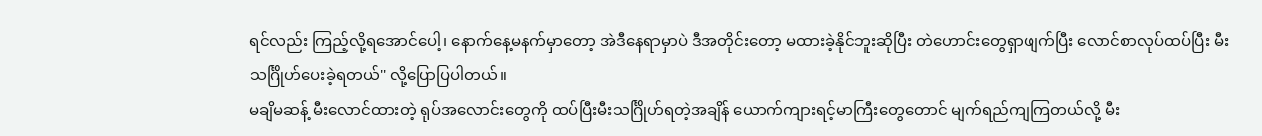ရင်လည်း ကြည့်လို့ရအောင်ပေါ့၊ နောက်နေ့မနက်မှာတော့ အဲဒီနေရာမှာပဲ ဒီအတိုင်းတော့ မထားခဲ့နိုင်ဘူးဆိုပြီး တဲဟောင်းတွေရှာဖျက်ပြီး လောင်စာလုပ်ထပ်ပြီး မီးသင်္ဂြိုဟ်ပေးခဲ့ရတယ်'' လို့ပြောပြပါတယ်။
မချိမဆန့် မီးလောင်ထားတဲ့ ရုပ်အလောင်းတွေကို ထပ်ပြီးမီးသင်္ဂြိုဟ်ရတဲ့အချိန် ယောက်ကျားရင့်မာကြီးတွေတောင် မျက်ရည်ကျကြတယ်လို့ မီး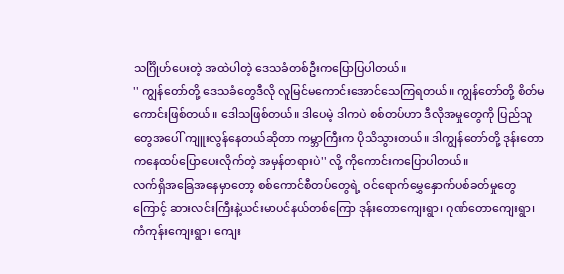သင်္ဂြိုဟ်ပေးတဲ့ အထဲပါတဲ့ ဒေသခံတစ်ဦးကပြောပြပါတယ်။
'' ကျွန်တော်တို့ ဒေသခံတွေဒီလို လူမြင်မကောင်းအောင်သေကြရတယ်။ ကျွန်တော်တို့ စိတ်မကောင်းဖြစ်တယ်။ ဒေါသဖြစ်တယ်။ ဒါပေမဲ့ ဒါကပဲ စစ်တပ်ဟာ ဒီလိုအမှုတွေကို ပြည်သူတွေအပေါ် ကျူးလွန်နေတယ်ဆိုတာ ကမ္ဘာကြီးက ပိုသိသွားတယ်။ ဒါကျွန်တော်တို့ ဒုန်းတောကနေထပ်ပြောပေးလိုက်တဲ့ အမှန်တရားပဲ'' လို့ ကိုကောင်းကပြောပါတယ်။
လက်ရှိအခြေအနေမှာတော့ စစ်ကောင်စီတပ်တွေရဲ့ ဝင်ရောက်မွှေနှောက်ပစ်ခတ်မှုတွေကြောင့် ဆားလင်းကြီးနဲ့ယင်းမာပင်နယ်တစ်ကြော ဒုန်းတောကျေးရွာ၊ ဂုဏ်တောကျေးရွာ၊ ကံကုန်းကျေးရွာ၊ ကျေး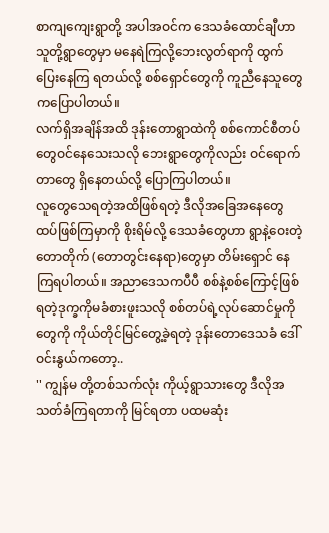စာကျကျေးရွာတို့ အပါအဝင်က ဒေသခံထောင်ချီဟာ သူတို့ရွာတွေမှာ မနေရဲကြလို့ဘေးလွတ်ရာကို ထွက်ပြေးနေကြ ရတယ်လို့ စစ်ရှောင်တွေကို ကူညီနေသူတွေကပြောပါတယ်။
လက်ရှိအချိန်အထိ ဒုန်းတောရွာထဲကို စစ်ကောင်စီတပ်တွေဝင်နေသေးသလို ဘေးရွာတွေကိုလည်း ဝင်ရောက်တာတွေ ရှိနေတယ်လို့ ပြောကြပါတယ်။
လူတွေသေရတဲ့အထိဖြစ်ရတဲ့ ဒီလိုအခြေအနေတွေ ထပ်ဖြစ်ကြမှာကို စိုးရိမ်လို့ ဒေသခံတွေဟာ ရွာနဲ့ဝေးတဲ့တောတိုက် (တောတွင်းနေရာ)တွေမှာ တိမ်းရှောင် နေကြရပါတယ်။ အညာဒေသကပီပီ စစ်နဲ့စစ်ကြောင့်ဖြစ်ရတဲ့ဒုက္ခကိုမခံစားဖူးသလို စစ်တပ်ရဲ့လုပ်ဆောင်မှုကိုတွေကို ကိုယ်တိုင်မြင်တွေ့ခဲ့ရတဲ့ ဒုန်းတောဒေသခံ ဒေါ်ဝင်းနွယ်ကတော့..
'' ကျွန်မ တို့တစ်သက်လုံး ကိုယ့်ရွာသားတွေ ဒီလိုအသတ်ခံကြရတာကို မြင်ရတာ ပထမဆုံး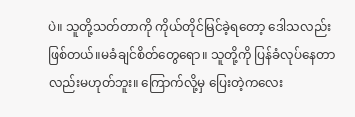ပဲ။ သူတို့သတ်တာကို ကိုယ်တိုင်မြင်ခဲ့ရတော့ ဒေါသလည်းဖြစ်တယ်။မခံချင်စိတ်တွေရော။ သူတို့ကို ပြန်ခံလုပ်နေတာလည်းမဟုတ်ဘူး။ ကြောက်လို့မှ ပြေးတဲ့ကလေး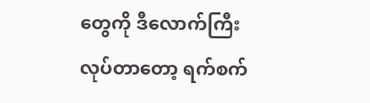တွေကို ဒီလောက်ကြီး လုပ်တာတော့ ရက်စက်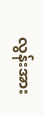လွန်းအား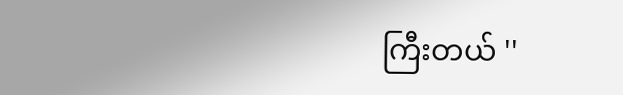ကြီးတယ် ''